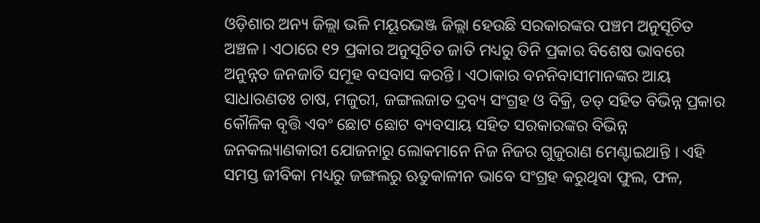ଓଡ଼ିଶାର ଅନ୍ୟ ଜିଲ୍ଲା ଭଳି ମୟୂରଭଞ୍ଜ ଜିଲ୍ଲା ହେଉଛି ସରକାରଙ୍କର ପଞ୍ଚମ ଅନୁସୂଚିତ ଅଞ୍ଚଳ । ଏଠାରେ ୧୨ ପ୍ରକାର ଅନୁସୂଚିତ ଜାତି ମଧ୍ୟରୁ ତିନି ପ୍ରକାର ବିଶେଷ ଭାବରେ ଅନୁନ୍ନତ ଜନଜାତି ସମୂହ ବସବାସ କରନ୍ତି । ଏଠାକାର ବନନିବାସୀମାନଙ୍କର ଆୟ ସାଧାରଣତଃ ଚାଷ, ମଜୁରୀ, ଜଙ୍ଗଲଜାତ ଦ୍ରବ୍ୟ ସଂଗ୍ରହ ଓ ବିକ୍ରି, ତତ୍ ସହିତ ବିଭିନ୍ନ ପ୍ରକାର କୌଳିକ ବୃତ୍ତି ଏବଂ ଛୋଟ ଛୋଟ ବ୍ୟବସାୟ ସହିତ ସରକାରଙ୍କର ବିଭିନ୍ନ ଜନକଲ୍ୟାଣକାରୀ ଯୋଜନାରୁ ଲୋକମାନେ ନିଜ ନିଜର ଗୁଜୁରାଣ ମେଣ୍ଟାଇଥାନ୍ତି । ଏହି ସମସ୍ତ ଜୀବିକା ମଧ୍ୟରୁ ଜଙ୍ଗଲରୁ ଋତୁକାଳୀନ ଭାବେ ସଂଗ୍ରହ କରୁଥିବା ଫୁଲ, ଫଳ,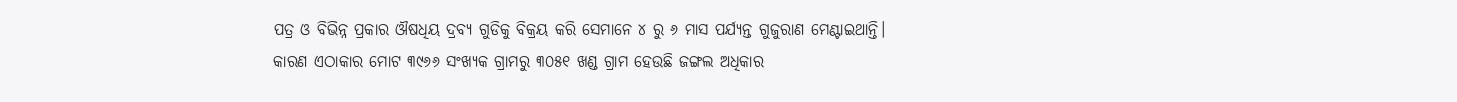ପତ୍ର ଓ ବିଭିନ୍ନ ପ୍ରକାର ଔଷଧିୟ ଦ୍ରବ୍ୟ ଗୁଡିକୁ ବିକ୍ରୟ କରି ସେମାନେ ୪ ରୁ ୬ ମାସ ପର୍ଯ୍ୟନ୍ତ ଗୁଜୁରାଣ ମେଣ୍ଟାଇଥାନ୍ତି। କାରଣ ଏଠାକାର ମୋଟ ୩୯୬୬ ସଂଖ୍ୟକ ଗ୍ରାମରୁ ୩୦୫୧ ଖଣ୍ଡ ଗ୍ରାମ ହେଉଛି ଜଙ୍ଗଲ ଅଧିକାର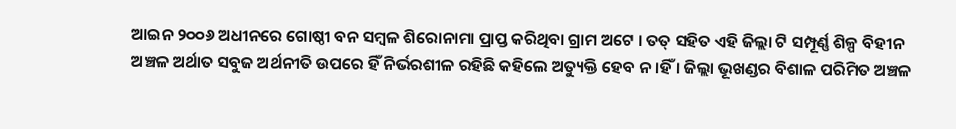ଆଇନ ୨୦୦୬ ଅଧୀନରେ ଗୋଷ୍ଠୀ ବନ ସମ୍ବଳ ଶିରୋନାମା ପ୍ରାପ୍ତ କରିଥିବା ଗ୍ରାମ ଅଟେ । ତତ୍ ସହିତ ଏହି ଜିଲ୍ଲା ଟି ସମ୍ପୂର୍ଣ୍ଣ ଶିଳ୍ପ ବିହୀନ ଅଞ୍ଚଳ ଅର୍ଥାତ ସବୁଜ ଅର୍ଥନୀତି ଉପରେ ହିଁ ନିର୍ଭରଶୀଳ ରହିଛି କହିଲେ ଅତ୍ୟୁକ୍ତି ହେବ ନ।ହିଁ । ଜିଲ୍ଲା ଭୂଖଣ୍ଡର ବିଶାଳ ପରିମିତ ଅଞ୍ଚଳ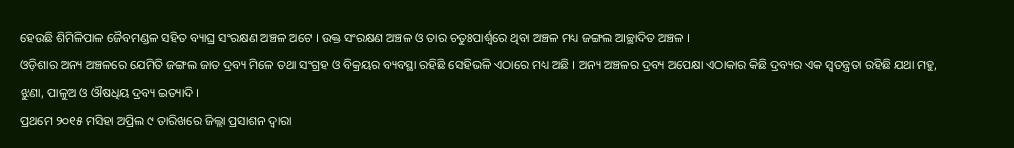ହେଉଛି ଶିମିଳିପାଳ ଜୈବମଣ୍ଡଳ ସହିତ ବ୍ୟାଘ୍ର ସଂରକ୍ଷଣ ଅଞ୍ଚଳ ଅଟେ । ଉକ୍ତ ସଂରକ୍ଷଣ ଅଞ୍ଚଳ ଓ ତାର ଚତୁଃପାର୍ଶ୍ଵରେ ଥିବା ଅଞ୍ଚଳ ମଧ୍ୟ ଜଙ୍ଗଲ ଆଚ୍ଛାଦିତ ଅଞ୍ଚଳ ।
ଓଡ଼ିଶାର ଅନ୍ୟ ଅଞ୍ଚଳରେ ଯେମିତି ଜଙ୍ଗଲ ଜାତ ଦ୍ରବ୍ୟ ମିଳେ ତଥା ସଂଗ୍ରହ ଓ ବିକ୍ରୟର ବ୍ୟବସ୍ଥା ରହିଛି ସେହିଭଳି ଏଠାରେ ମଧ୍ୟ ଅଛି । ଅନ୍ୟ ଅଞ୍ଚଳର ଦ୍ରବ୍ୟ ଅପେକ୍ଷା ଏଠାକାର କିଛି ଦ୍ରବ୍ୟର ଏକ ସ୍ଵତନ୍ତ୍ରତା ରହିଛି ଯଥା ମହୁ, ଝୁଣା, ପାଳୁଅ ଓ ଔଷଧିୟ ଦ୍ରବ୍ୟ ଇତ୍ୟାଦି ।
ପ୍ରଥମେ ୨୦୧୫ ମସିହା ଅପ୍ରିଲ ୯ ତାରିଖରେ ଜିଲ୍ଲା ପ୍ରସାଶନ ଦ୍ୱାରା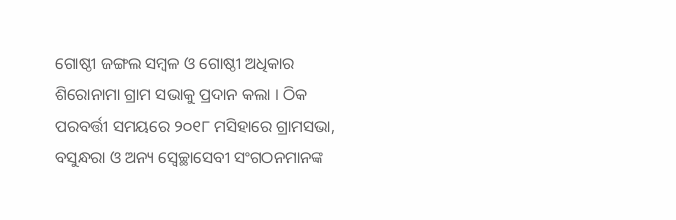ଗୋଷ୍ଠୀ ଜଙ୍ଗଲ ସମ୍ବଳ ଓ ଗୋଷ୍ଠୀ ଅଧିକାର ଶିରୋନାମା ଗ୍ରାମ ସଭାକୁ ପ୍ରଦାନ କଲା । ଠିକ ପରବର୍ତ୍ତୀ ସମୟରେ ୨୦୧୮ ମସିହାରେ ଗ୍ରାମସଭା, ବସୁନ୍ଧରା ଓ ଅନ୍ୟ ସ୍ବେଚ୍ଛାସେବୀ ସଂଗଠନମାନଙ୍କ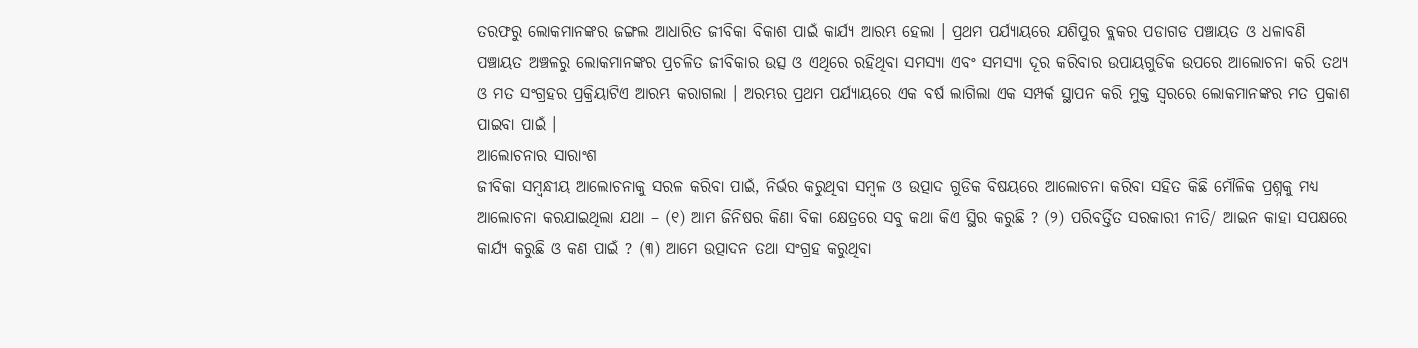ତରଫରୁ ଲୋକମାନଙ୍କର ଜଙ୍ଗଲ ଆଧାରିତ ଜୀବିକା ବିକାଶ ପାଇଁ କାର୍ଯ୍ୟ ଆରମ୍ଭ ହେଲା । ପ୍ରଥମ ପର୍ଯ୍ୟାୟରେ ଯଶିପୁର ବ୍ଲକର ପଡାଗଡ ପଞ୍ଚାୟତ ଓ ଧଳାବଣି ପଞ୍ଚାୟତ ଅଞ୍ଚଳରୁ ଲୋକମାନଙ୍କର ପ୍ରଚଳିତ ଜୀବିକାର ଉତ୍ସ ଓ ଏଥିରେ ରହିଥିବା ସମସ୍ୟା ଏବଂ ସମସ୍ୟା ଦୂର କରିବାର ଉପାୟଗୁଡିକ ଉପରେ ଆଲୋଚନା କରି ତଥ୍ୟ ଓ ମତ ସଂଗ୍ରହର ପ୍ରକ୍ରିୟାଟିଏ ଆରମ୍ଭ କରାଗଲା । ଅରମ୍ଭର ପ୍ରଥମ ପର୍ଯ୍ୟାୟରେ ଏକ ବର୍ଷ ଲାଗିଲା ଏକ ସମ୍ପର୍କ ସ୍ଥାପନ କରି ମୁକ୍ତ ସ୍ଵରରେ ଲୋକମାନଙ୍କର ମତ ପ୍ରକାଶ ପାଇବା ପାଇଁ ।
ଆଲୋଚନାର ସାରାଂଶ
ଜୀବିକା ସମ୍ବନ୍ଧୀୟ ଆଲୋଚନାକୁ ସରଳ କରିବା ପାଇଁ, ନିର୍ଭର କରୁଥିବା ସମ୍ବଳ ଓ ଉତ୍ପାଦ ଗୁଡିକ ବିଷୟରେ ଆଲୋଚନା କରିବା ସହିତ କିଛି ମୌଳିକ ପ୍ରଶ୍ନକୁ ମଧ୍ୟ ଆଲୋଚନା କରଯାଇଥିଲା ଯଥା – (୧) ଆମ ଜିନିଷର କିଣା ବିକା କ୍ଷେତ୍ରରେ ସବୁ କଥା କିଏ ସ୍ଥିର କରୁଛି ? (୨) ପରିବର୍ତ୍ତିତ ସରକାରୀ ନୀତି/ ଆଇନ କାହା ସପକ୍ଷରେ କାର୍ଯ୍ୟ କରୁଛି ଓ କଣ ପାଇଁ ? (୩) ଆମେ ଉତ୍ପାଦନ ତଥା ସଂଗ୍ରହ କରୁଥିବା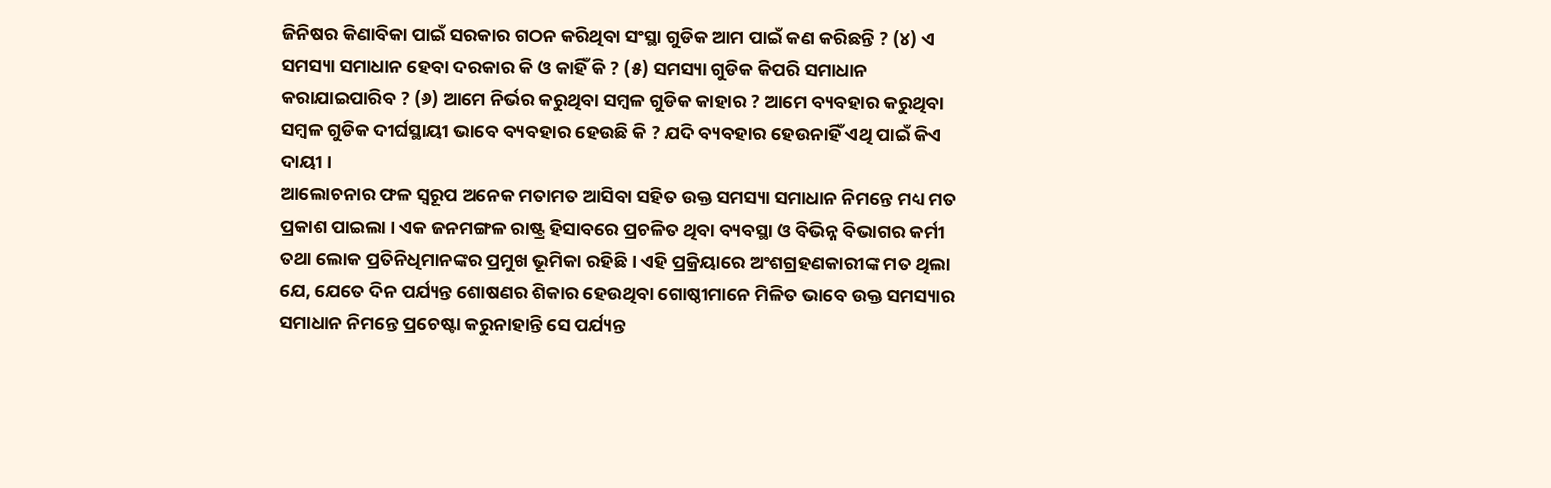ଜିନିଷର କିଣାବିକା ପାଇଁ ସରକାର ଗଠନ କରିଥିବା ସଂସ୍ଥା ଗୁଡିକ ଆମ ପାଇଁ କଣ କରିଛନ୍ତି ? (୪) ଏ ସମସ୍ୟା ସମାଧାନ ହେବା ଦରକାର କି ଓ କାହିଁ କି ? (୫) ସମସ୍ୟା ଗୁଡିକ କିପରି ସମାଧାନ କରାଯାଇପାରିବ ? (୬) ଆମେ ନିର୍ଭର କରୁଥିବା ସମ୍ବଳ ଗୁଡିକ କାହାର ? ଆମେ ବ୍ୟବହାର କରୁଥିବା ସମ୍ବଳ ଗୁଡିକ ଦୀର୍ଘସ୍ଥାୟୀ ଭାବେ ବ୍ୟବହାର ହେଉଛି କି ? ଯଦି ବ୍ୟବହାର ହେଉନାହିଁ ଏଥି ପାଇଁ କିଏ ଦାୟୀ ।
ଆଲୋଚନାର ଫଳ ସ୍ୱରୂପ ଅନେକ ମତାମତ ଆସିବା ସହିତ ଉକ୍ତ ସମସ୍ୟା ସମାଧାନ ନିମନ୍ତେ ମଧ୍ୟ ମତ ପ୍ରକାଶ ପାଇଲା । ଏକ ଜନମଙ୍ଗଳ ରାଷ୍ଟ୍ର ହିସାବରେ ପ୍ରଚଳିତ ଥିବା ବ୍ୟବସ୍ଥା ଓ ବିଭିନ୍ନ ବିଭାଗର କର୍ମୀ ତଥା ଲୋକ ପ୍ରତିନିଧିମାନଙ୍କର ପ୍ରମୁଖ ଭୂମିକା ରହିଛି । ଏହି ପ୍ରକ୍ରିୟାରେ ଅଂଶଗ୍ରହଣକାରୀଙ୍କ ମତ ଥିଲା ଯେ, ଯେତେ ଦିନ ପର୍ଯ୍ୟନ୍ତ ଶୋଷଣର ଶିକାର ହେଉଥିବା ଗୋଷ୍ଠୀମାନେ ମିଳିତ ଭାବେ ଉକ୍ତ ସମସ୍ୟାର ସମାଧାନ ନିମନ୍ତେ ପ୍ରଚେଷ୍ଟା କରୁନାହାନ୍ତି ସେ ପର୍ଯ୍ୟନ୍ତ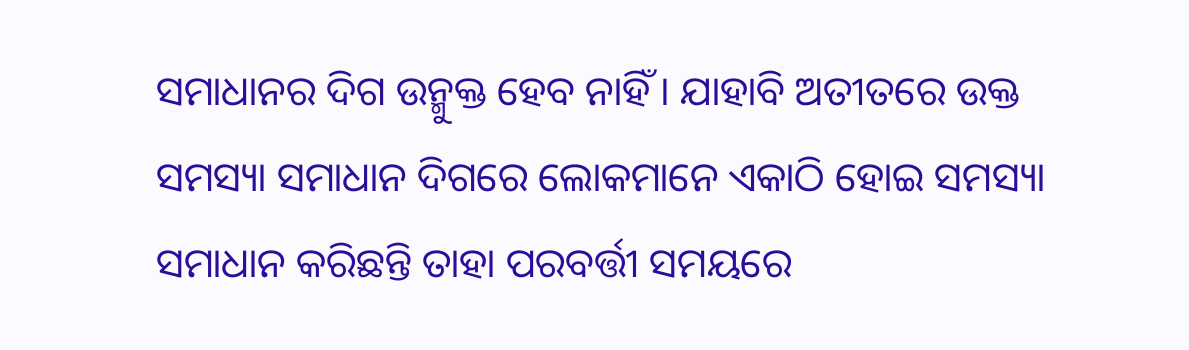ସମାଧାନର ଦିଗ ଉନ୍ମୁକ୍ତ ହେବ ନାହିଁ । ଯାହାବି ଅତୀତରେ ଉକ୍ତ ସମସ୍ୟା ସମାଧାନ ଦିଗରେ ଲୋକମାନେ ଏକାଠି ହୋଇ ସମସ୍ୟା ସମାଧାନ କରିଛନ୍ତି ତାହା ପରବର୍ତ୍ତୀ ସମୟରେ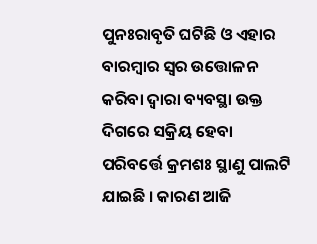ପୁନଃରାବୃତି ଘଟିଛି ଓ ଏହାର ବାରମ୍ବାର ସ୍ଵର ଉତ୍ତୋଳନ କରିବା ଦ୍ଵାରା ବ୍ୟବସ୍ଥା ଉକ୍ତ ଦିଗରେ ସକ୍ରିୟ ହେବା ପରିବର୍ତ୍ତେ କ୍ରମଶଃ ସ୍ଥାଣୁ ପାଲଟି ଯାଇଛି । କାରଣ ଆଜି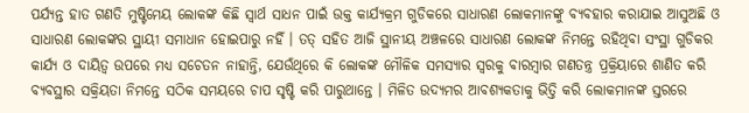ପର୍ଯ୍ୟନ୍ତ ହାତ ଗଣତି ମୁଷ୍ଟିମେୟ ଲୋକଙ୍କ କିଛି ସ୍ଵାର୍ଥ ସାଧନ ପାଇଁ ଉକ୍ତ କାର୍ଯ୍ୟକ୍ରମ ଗୁଡିକରେ ସାଧାରଣ ଲୋକମାନଙ୍କୁ ବ୍ୟବହାର କରାଯାଇ ଆସୁଅଛି ଓ ସାଧାରଣ ଲୋକଙ୍କର ସ୍ଥାୟୀ ସମାଧାନ ହୋଇପାରୁ ନହିଁ । ତତ୍ ସହିତ ଆଜି ସ୍ଥାନୀୟ ଅଞ୍ଚଳରେ ସାଧାରଣ ଲୋକଙ୍କ ନିମନ୍ତେ ରହିଥିବା ସଂସ୍ଥା ଗୁଡିକର କାର୍ଯ୍ୟ ଓ ଦାୟିତ୍ଵ ଉପରେ ମଧ୍ୟ ସଚେତନ ନାହାନ୍ତି, ଯେଉଁଥିରେ କି ଲୋକଙ୍କ ମୌଳିକ ସମସ୍ୟାର ସ୍ଵରକୁ ବାରମ୍ବାର ଗଣତନ୍ତ୍ର ପ୍ରକ୍ରିୟାରେ ଶାଣିତ କରି ବ୍ୟବସ୍ଥାର ସକ୍ରିୟତା ନିମନ୍ତେ ସଠିକ ସମୟରେ ଚାପ ସୃଷ୍ଟି କରି ପାରୁଥାନ୍ତେ । ମିଳିତ ଉଦ୍ୟମର ଆବଶ୍ୟକତାକୁ ଭିତ୍ତି କରି ଲୋକମାନଙ୍କ ସ୍ତରରେ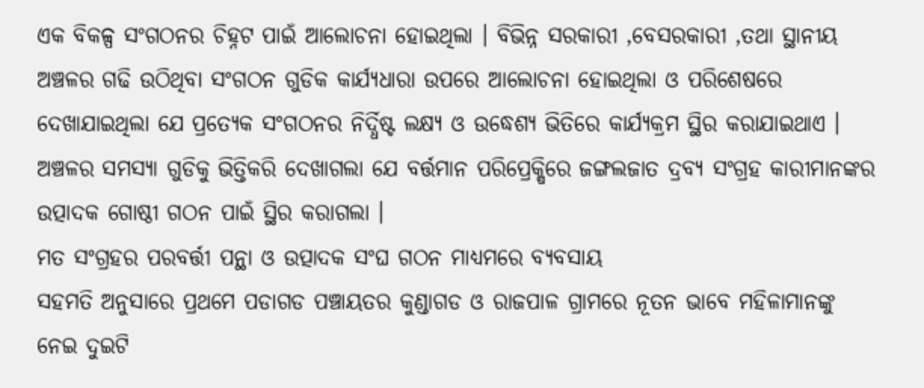ଏକ ବିକଳ୍ପ ସଂଗଠନର ଚିହ୍ନଟ ପାଇଁ ଆଲୋଚନା ହୋଇଥିଲା । ବିଭିନ୍ନ ସରକାରୀ ,ବେସରକାରୀ ,ତଥା ସ୍ଥାନୀୟ ଅଞ୍ଚଳର ଗଢି ଉଠିଥିବା ସଂଗଠନ ଗୁଡିକ କାର୍ଯ୍ୟଧାରା ଉପରେ ଆଲୋଚନା ହୋଇଥିଲା ଓ ପରିଶେଷରେ ଦେଖାଯାଇଥିଲା ଯେ ପ୍ରତ୍ୟେକ ସଂଗଠନର ନିର୍ଦ୍ଧିଷ୍ଟ ଲକ୍ଷ୍ୟ ଓ ଉଦ୍ଧେଶ୍ୟ ଭିତିରେ କାର୍ଯ୍ୟକ୍ରମ ସ୍ଥିର କରାଯାଇଥାଏ । ଅଞ୍ଚଳର ସମସ୍ୟା ଗୁଡିକୁ ଭିତ୍ତିକରି ଦେଖାଗଲା ଯେ ବର୍ତ୍ତମାନ ପରିପ୍ରେକ୍ଷିରେ ଜଙ୍ଗଲଜାତ ଦ୍ରବ୍ୟ ସଂଗ୍ରହ କାରୀମାନଙ୍କର ଉତ୍ପାଦକ ଗୋଷ୍ଠୀ ଗଠନ ପାଇଁ ସ୍ଥିର କରାଗଲା ।
ମତ ସଂଗ୍ରହର ପରବର୍ତ୍ତୀ ପନ୍ଥା ଓ ଉତ୍ପାଦକ ସଂଘ ଗଠନ ମାଧ୍ୟମରେ ବ୍ୟବସାୟ
ସହମତି ଅନୁସାରେ ପ୍ରଥମେ ପଡାଗଡ ପଞ୍ଚାୟତର କୁଣ୍ଡାଗଡ ଓ ରାଜପାଳ ଗ୍ରାମରେ ନୂତନ ଭାବେ ମହିଳାମାନଙ୍କୁ ନେଇ ଦୁଇଟି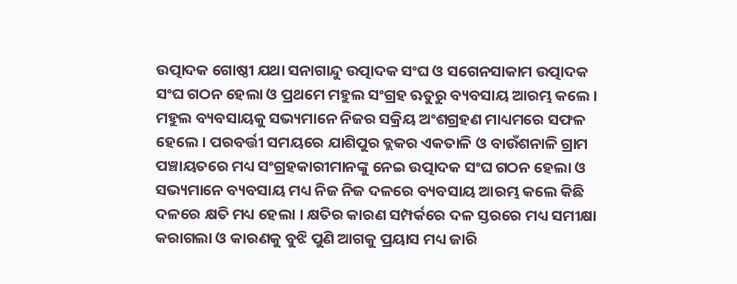ଉତ୍ପାଦକ ଗୋଷ୍ଠୀ ଯଥା ସନାଗାନ୍ଦୁ ଉତ୍ପାଦକ ସଂଘ ଓ ସଗେନସାକାମ ଉତ୍ପାଦକ ସଂଘ ଗଠନ ହେଲା ଓ ପ୍ରଥମେ ମହୁଲ ସଂଗ୍ରହ ଋତୁରୁ ବ୍ୟବସାୟ ଆରମ୍ଭ କଲେ । ମହୁଲ ବ୍ୟବସାୟକୁ ସଭ୍ୟମାନେ ନିଜର ସକ୍ରିୟ ଅଂଶଗ୍ରହଣ ମାଧ୍ୟମରେ ସଫଳ ହେଲେ । ପରବର୍ତ୍ତୀ ସମୟରେ ଯାଶିପୁର ବ୍ଲକର ଏକତାଳି ଓ ବାଉଁଶନାଳି ଗ୍ରାମ ପଞ୍ଚାୟତରେ ମଧ୍ୟ ସଂଗ୍ରହକାରୀମାନଙ୍କୁ ନେଇ ଉତ୍ପାଦକ ସଂଘ ଗଠନ ହେଲା ଓ ସଭ୍ୟମାନେ ବ୍ୟବସାୟ ମଧ୍ୟ ନିଜ ନିଜ ଦଳରେ ବ୍ୟବସାୟ ଆରମ୍ଭ କଲେ କିଛି ଦଳରେ କ୍ଷତି ମଧ୍ୟ ହେଲା । କ୍ଷତିର କାରଣ ସମ୍ପର୍କରେ ଦଳ ସ୍ତରରେ ମଧ୍ୟ ସମୀକ୍ଷା କରାଗଲା ଓ କାରଣକୁ ବୁଝି ପୁଣି ଆଗକୁ ପ୍ରୟାସ ମଧ୍ୟ ଜାରି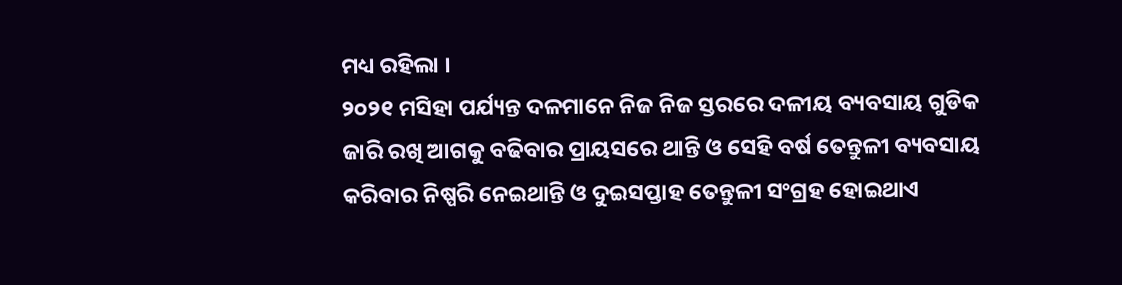ମଧ୍ୟ ରହିଲା ।
୨୦୨୧ ମସିହା ପର୍ଯ୍ୟନ୍ତ ଦଳମାନେ ନିଜ ନିଜ ସ୍ତରରେ ଦଳୀୟ ବ୍ୟବସାୟ ଗୁଡିକ ଜାରି ରଖି ଆଗକୁ ବଢିବାର ପ୍ରାୟସରେ ଥାନ୍ତି ଓ ସେହି ବର୍ଷ ତେନ୍ତୁଳୀ ବ୍ୟବସାୟ କରିବାର ନିଷ୍ପରି ନେଇଥାନ୍ତି ଓ ଦୁଇସପ୍ତାହ ତେନ୍ତୁଳୀ ସଂଗ୍ରହ ହୋଇଥାଏ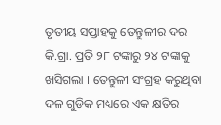ତୃତୀୟ ସପ୍ତାହକୁ ତେନ୍ତୁଳୀର ଦର କି.ଗ୍ରା. ପ୍ରତି ୨୮ ଟଙ୍କାରୁ ୨୪ ଟଙ୍କାକୁ ଖସିଗଲା । ତେନ୍ତୁଳୀ ସଂଗ୍ରହ କରୁଥିବା ଦଳ ଗୁଡିକ ମଧ୍ୟରେ ଏକ କ୍ଷତିର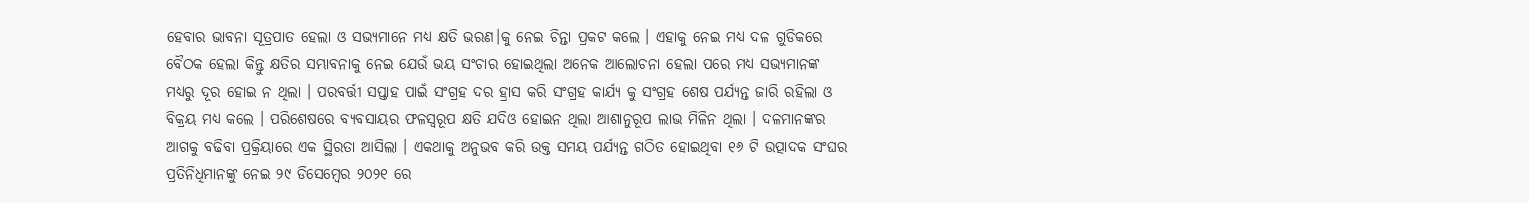ହେବାର ଭାବନା ସୂତ୍ରପାତ ହେଲା ଓ ସଭ୍ୟମାନେ ମଧ୍ୟ କ୍ଷତି ଭରଣ।କୁ ନେଇ ଚିନ୍ତା ପ୍ରକଟ କଲେ । ଏହାକୁ ନେଇ ମଧ୍ୟ ଦଳ ଗୁଡିକରେ ବୈଠକ ହେଲା କିନ୍ତୁ କ୍ଷତିର ସମ୍ଭାବନାକୁ ନେଇ ଯେଉଁ ଭୟ ସଂଚାର ହୋଇଥିଲା ଅନେକ ଆଲୋଚନା ହେଲା ପରେ ମଧ୍ୟ ସଭ୍ୟମାନଙ୍କ ମଧ୍ୟରୁ ଦୂର ହୋଇ ନ ଥିଲା । ପରବର୍ତ୍ତୀ ସପ୍ତାହ ପାଇଁ ସଂଗ୍ରହ ଦର ହ୍ରାସ କରି ସଂଗ୍ରହ କାର୍ଯ୍ୟ କୁ ସଂଗ୍ରହ ଶେଷ ପର୍ଯ୍ୟନ୍ତ ଜାରି ରହିଲା ଓ ବିକ୍ରୟ ମଧ୍ୟ କଲେ । ପରିଶେଷରେ ବ୍ୟବସାୟର ଫଳସ୍ଵରୂପ କ୍ଷତି ଯଦିଓ ହୋଇନ ଥିଲା ଆଶାନୁରୂପ ଲାଭ ମିଳିନ ଥିଲା । ଦଳମାନଙ୍କର ଆଗକୁ ବଢିବା ପ୍ରକ୍ରିୟାରେ ଏକ ସ୍ଥିରତା ଆସିଲା । ଏକଥାକୁ ଅନୁଭବ କରି ଉକ୍ତ ସମୟ ପର୍ଯ୍ୟନ୍ତ ଗଠିତ ହୋଇଥିବା ୧୬ ଟି ଉତ୍ପାଦକ ସଂଘର ପ୍ରତିନିଧିମାନଙ୍କୁ ନେଇ ୨୯ ଡିସେମ୍ବେର ୨୦୨୧ ରେ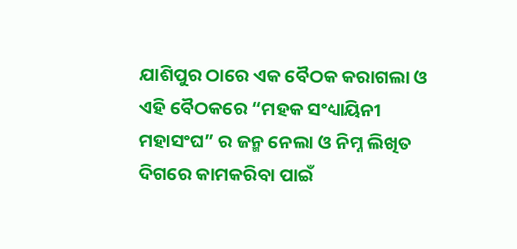ଯାଶିପୁର ଠାରେ ଏକ ବୈଠକ କରାଗଲା ଓ ଏହି ବୈଠକରେ “ମହକ ସଂଧ୍ୟାୟିନୀ ମହାସଂଘ” ର ଜନ୍ମ ନେଲା ଓ ନିମ୍ନ ଲିଖିତ ଦିଗରେ କାମକରିବା ପାଇଁ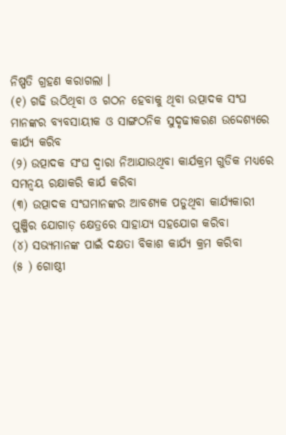ନିଷ୍ପତି ଗ୍ରହଣ କରାଗଲା ।
(୧) ଗଢି ଉଠିଥିବା ଓ ଗଠନ ହେବାକୁ ଥିବା ଉତ୍ପାଦକ ସଂଘ ମାନଙ୍କର ବ୍ୟବସାୟୀକ ଓ ସାଙ୍ଗଠନିକ ସୁଦୃଢୀକରଣ ଉଦ୍ଦେଶ୍ୟରେ କାର୍ଯ୍ୟ କରିବ
(୨) ଉତ୍ପାଦକ ସଂଘ ଦ୍ଵାରା ନିଆଯାଉଥିବା କାର୍ଯକ୍ରମ ଗୁଡିକ ମଧ୍ୟରେ ସମନ୍ଵୟ ରକ୍ଷାକରି କାର୍ଯ କରିବା
(୩) ଉତ୍ପାଦକ ସଂଘମାନଙ୍କର ଆବଶ୍ୟକ ପଡୁଥିବା କାର୍ଯ୍ୟକାରୀ ପୁଞ୍ଜିର ଯୋଗାଡ଼ କ୍ଷେତ୍ରରେ ସାହାଯ୍ୟ ସହଯୋଗ କରିବା
(୪) ସଭ୍ୟମାନଙ୍କ ପାଇଁ ଦକ୍ଷତା ବିକାଶ କାର୍ଯ୍ୟ କ୍ରମ କରିବା
(୫ ) ଗୋଷ୍ଠୀ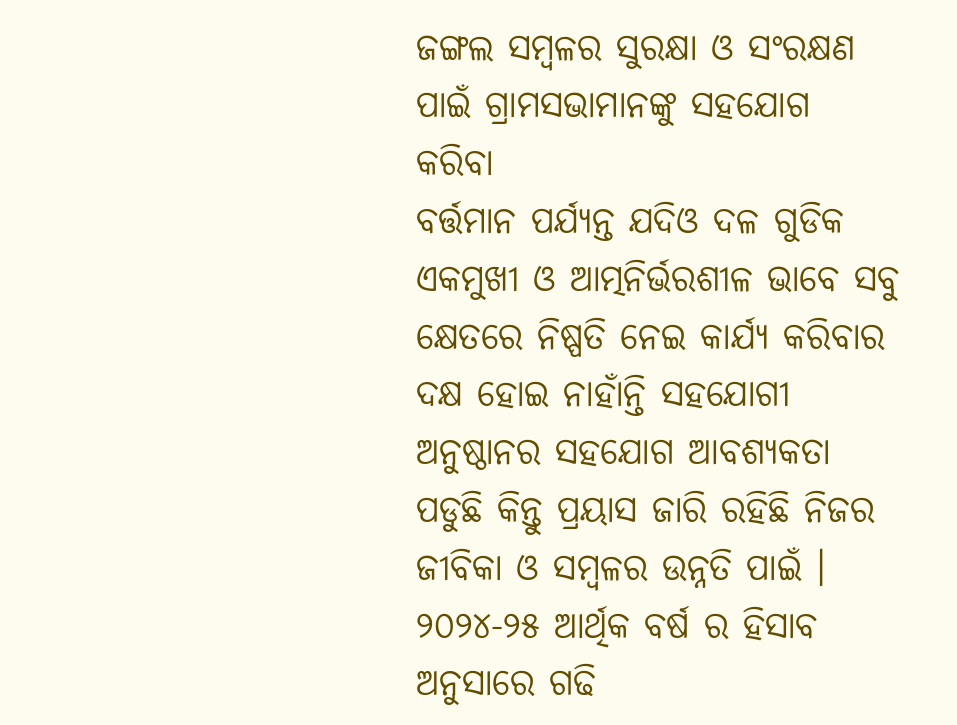ଜଙ୍ଗଲ ସମ୍ବଳର ସୁରକ୍ଷା ଓ ସଂରକ୍ଷଣ ପାଇଁ ଗ୍ରାମସଭାମାନଙ୍କୁ ସହଯୋଗ କରିବା
ବର୍ତ୍ତମାନ ପର୍ଯ୍ୟନ୍ତ ଯଦିଓ ଦଳ ଗୁଡିକ ଏକମୁଖୀ ଓ ଆତ୍ମନିର୍ଭରଶୀଳ ଭାବେ ସବୁ କ୍ଷେତରେ ନିଷ୍ପତି ନେଇ କାର୍ଯ୍ୟ କରିବାର ଦକ୍ଷ ହୋଇ ନାହାଁନ୍ତି ସହଯୋଗୀ ଅନୁଷ୍ଠାନର ସହଯୋଗ ଆବଶ୍ୟକତା ପଡୁଛି କିନ୍ତୁ ପ୍ରୟାସ ଜାରି ରହିଛି ନିଜର ଜୀବିକା ଓ ସମ୍ବଳର ଉନ୍ନତି ପାଇଁ । ୨୦୨୪-୨୫ ଆର୍ଥିକ ବର୍ଷ ର ହିସାବ ଅନୁସାରେ ଗଢି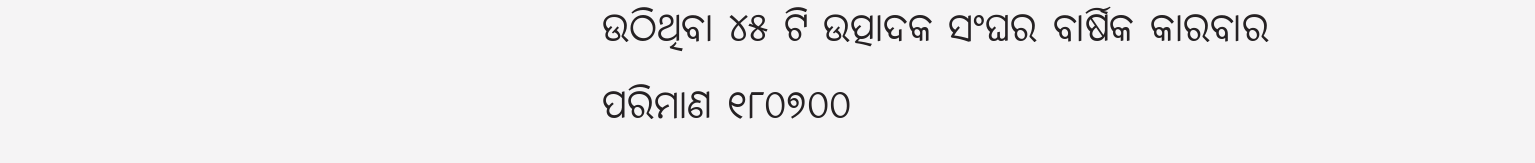ଉଠିଥିବା ୪୫ ଟି ଉତ୍ପାଦକ ସଂଘର ବାର୍ଷିକ କାରବାର ପରିମାଣ ୧୮୦୭୦୦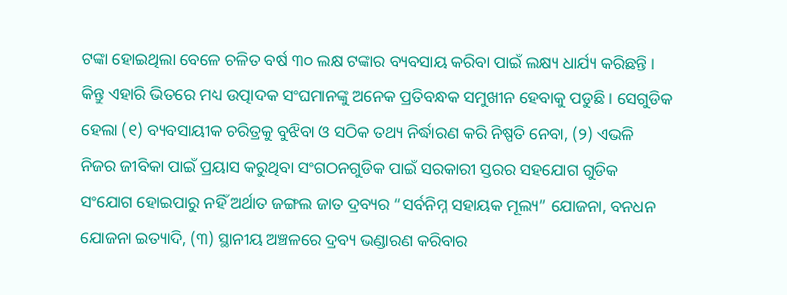ଟଙ୍କା ହୋଇଥିଲା ବେଳେ ଚଳିତ ବର୍ଷ ୩୦ ଲକ୍ଷ ଟଙ୍କାର ବ୍ୟବସାୟ କରିବା ପାଇଁ ଲକ୍ଷ୍ୟ ଧାର୍ଯ୍ୟ କରିଛନ୍ତି । କିନ୍ତୁ ଏହାରି ଭିତରେ ମଧ୍ୟ ଉତ୍ପାଦକ ସଂଘମାନଙ୍କୁ ଅନେକ ପ୍ରତିବନ୍ଧକ ସମୁଖୀନ ହେବାକୁ ପଡୁଛି । ସେଗୁଡିକ ହେଲା (୧) ବ୍ୟବସାୟୀକ ଚରିତ୍ରକୁ ବୁଝିବା ଓ ସଠିକ ତଥ୍ୟ ନିର୍ଦ୍ଧାରଣ କରି ନିଷ୍ପତି ନେବା, (୨) ଏଭଳି ନିଜର ଜୀବିକା ପାଇଁ ପ୍ରୟାସ କରୁଥିବା ସଂଗଠନଗୁଡିକ ପାଇଁ ସରକାରୀ ସ୍ତରର ସହଯୋଗ ଗୁଡିକ ସଂଯୋଗ ହୋଇପାରୁ ନହିଁ ଅର୍ଥାତ ଜଙ୍ଗଲ ଜାତ ଦ୍ରବ୍ୟର “ସର୍ବନିମ୍ନ ସହାୟକ ମୂଲ୍ୟ” ଯୋଜନା, ବନଧନ ଯୋଜନା ଇତ୍ୟାଦି, (୩) ସ୍ଥାନୀୟ ଅଞ୍ଚଳରେ ଦ୍ରବ୍ୟ ଭଣ୍ଡାରଣ କରିବାର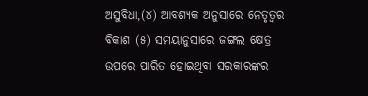ଅସୁବିଧା,(୪) ଆବଶ୍ୟକ ଅନୁସାରେ ନେତୃତ୍ଵର ବିକାଶ (୫) ସମୟାନୁସାରେ ଜଙ୍ଗଲ କ୍ଷେତ୍ର ଉପରେ ପାରିତ ହୋଇଥିବା ସରକାରଙ୍କର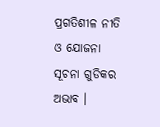ପ୍ରଗତିଶୀଳ ନୀତି ଓ ଯୋଜନା ସୂଚନା ଗୁଡିକର ଅଭାବ ।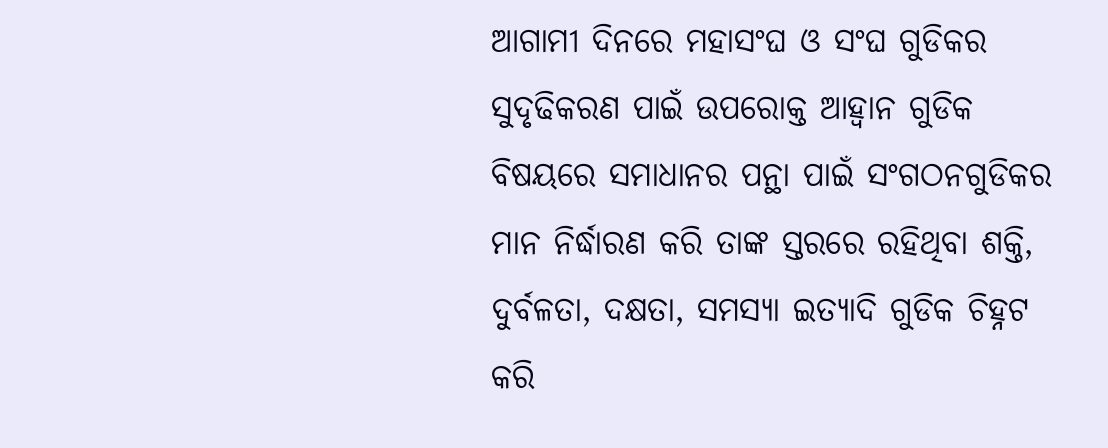ଆଗାମୀ ଦିନରେ ମହାସଂଘ ଓ ସଂଘ ଗୁଡିକର ସୁଦୃଢିକରଣ ପାଇଁ ଉପରୋକ୍ତ ଆହ୍ବାନ ଗୁଡିକ ବିଷୟରେ ସମାଧାନର ପନ୍ଥା ପାଇଁ ସଂଗଠନଗୁଡିକର ମାନ ନିର୍ଦ୍ଧାରଣ କରି ତାଙ୍କ ସ୍ତରରେ ରହିଥିବା ଶକ୍ତି, ଦୁର୍ବଳତା, ଦକ୍ଷତା, ସମସ୍ୟା ଇତ୍ୟାଦି ଗୁଡିକ ଚିହ୍ନଟ କରି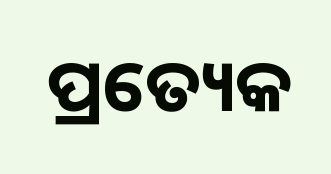ପ୍ରତ୍ୟେକ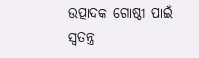ଉତ୍ପାଦକ ଗୋଷ୍ଠୀ ପାଇଁ ସ୍ଵତନ୍ତ୍ର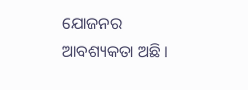ଯୋଜନର ଆବଶ୍ୟକତା ଅଛି ।